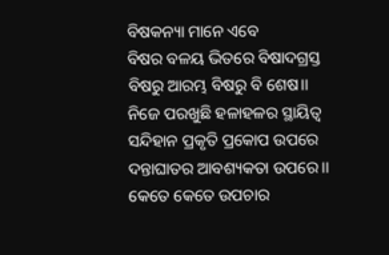ବିଷକନ୍ୟା ମାନେ ଏବେ
ବିଷର ବଳୟ ଭିତରେ ବିଷାଦଗ୍ରସ୍ତ
ବିଷରୁ ଆରମ୍ଭ ବିଷରୁ ବି ଶେଷ।।
ନିଜେ ପରଖୁଛି ହଳାହଳର ସ୍ଥାୟିତ୍ୱ
ସନ୍ଦିହାନ ପ୍ରକୃତି ପ୍ରକୋପ ଉପରେ
ଦନ୍ତାଘାତର ଆବଶ୍ୟକତା ଉପରେ।।
କେତେ କେତେ ଉପଚାର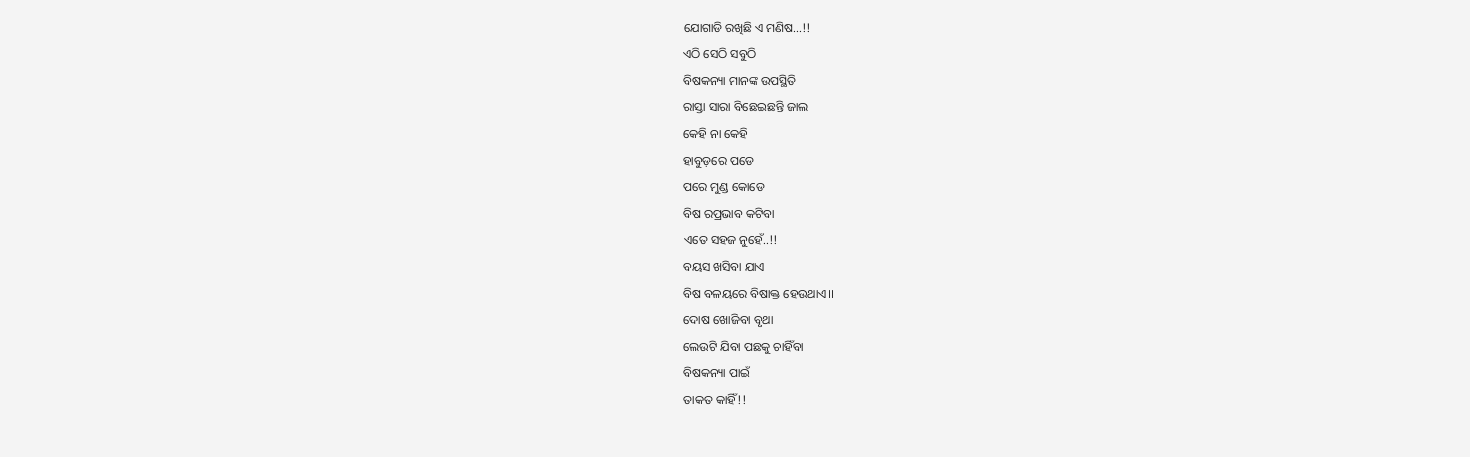ଯୋଗାଡି ରଖିଛି ଏ ମଣିଷ…!!
ଏଠି ସେଠି ସବୁଠି
ବିଷକନ୍ୟା ମାନଙ୍କ ଉପସ୍ଥିତି
ରାସ୍ତା ସାରା ବିଛେଇଛନ୍ତି ଜାଲ
କେହି ନା କେହି
ହାବୁଡ଼ରେ ପଡେ
ପରେ ମୁଣ୍ଡ କୋଡେ
ବିଷ ରପ୍ରଭାବ କଟିବା
ଏତେ ସହଜ ନୁହେଁ..!!
ବୟସ ଖସିବା ଯାଏ
ବିଷ ବଳୟରେ ବିଷାକ୍ତ ହେଉଥାଏ।।
ଦୋଷ ଖୋଜିବା ବୃଥା
ଲେଉଟି ଯିବା ପଛକୁ ଚାହିଁବା
ବିଷକନ୍ୟା ପାଇଁ
ତାକତ କାହିଁ!!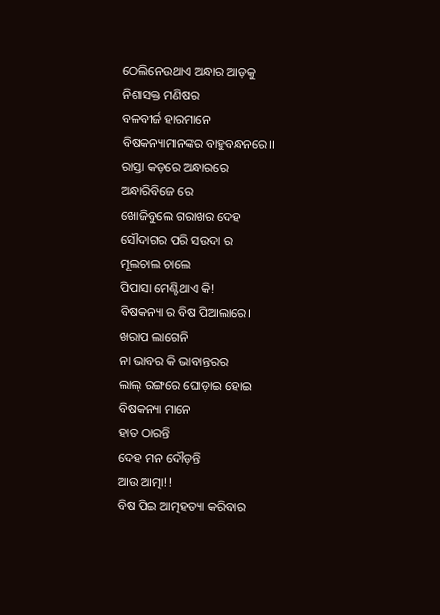ଠେଲିନେଉଥାଏ ଅନ୍ଧାର ଆଡ଼କୁ
ନିଶାସକ୍ତ ମଣିଷର
ବଳବୀର୍ଜ ହାରମାନେ
ବିଷକନ୍ୟାମାନଙ୍କର ବାହୁବନ୍ଧନରେ।।
ରାସ୍ତା କଡ଼ରେ ଅନ୍ଧାରରେ
ଅନ୍ଧାରିବିଜେ ରେ
ଖୋଜିବୁଲେ ଗରାଖର ଦେହ
ସୌଦାଗର ପରି ସଉଦା ର
ମୂଲଚାଲ ଚାଲେ
ପିପାସା ମେଣ୍ଟିଥାଏ କି!
ବିଷକନ୍ୟା ର ବିଷ ପିଆଲାରେ।
ଖରାପ ଲାଗେନି
ନା ଭାବର କି ଭାବାନ୍ତରର
ଲାଲ୍ ରଙ୍ଗରେ ଘୋଡ଼ାଇ ହୋଇ
ବିଷକନ୍ୟା ମାନେ
ହାତ ଠାରନ୍ତି
ଦେହ ମନ ଦୌଡ଼ନ୍ତି
ଆଉ ଆତ୍ମା!!
ବିଷ ପିଇ ଆତ୍ମହତ୍ୟା କରିବାର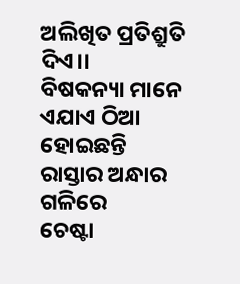ଅଲିଖିତ ପ୍ରତିଶ୍ରୁତି ଦିଏ।।
ବିଷକନ୍ୟା ମାନେ
ଏଯାଏ ଠିଆ ହୋଇଛନ୍ତି
ରାସ୍ତାର ଅନ୍ଧାର ଗଳିରେ
ଚେଷ୍ଟା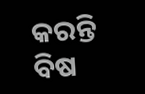କରନ୍ତି
ବିଷ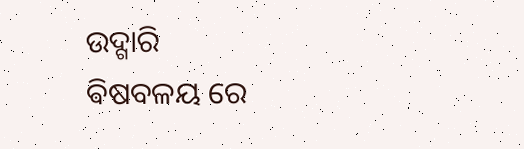ଉଦ୍ଗାରି
ଵିଷବଳୟ ରେ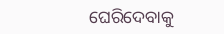ଘେରିଦେବାକୁ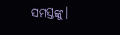ସମସ୍ତଙ୍କୁ।